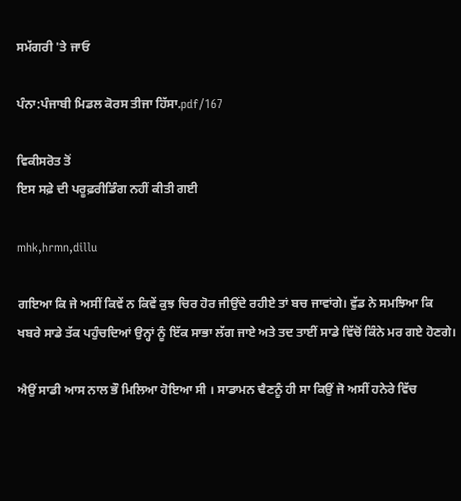ਸਮੱਗਰੀ 'ਤੇ ਜਾਓ

ਪੰਨਾ:ਪੰਜਾਬੀ ਮਿਡਲ ਕੋਰਸ ਤੀਜਾ ਹਿੱਸਾ.pdf/167

ਵਿਕੀਸਰੋਤ ਤੋਂ
ਇਸ ਸਫ਼ੇ ਦੀ ਪਰੂਫ਼ਰੀਡਿੰਗ ਨਹੀਂ ਕੀਤੀ ਗਈ

mhk,hrmn,dillu

ਗਇਆ ਕਿ ਜੇ ਅਸੀਂ ਕਿਵੇਂ ਨ ਕਿਵੇਂ ਕੁਝ ਚਿਰ ਹੋਰ ਜੀਉਂਦੇ ਰਹੀਏ ਤਾਂ ਬਚ ਜਾਵਾਂਗੇ। ਵੁੱਡ ਨੇ ਸਮਝਿਆ ਕਿ ਖਬਰੇ ਸਾਡੇ ਤੱਕ ਪਹੁੰਚਦਿਆਂ ਉਨ੍ਹਾਂ ਨੂੰ ਇੱਕ ਸਾਭਾ ਲੱਗ ਜਾਏ ਅਤੇ ਤਦ ਤਾਈਂ ਸਾਡੇ ਵਿੱਚੋਂ ਕਿੰਨੇ ਮਰ ਗਏ ਹੋਣਗੇ।

ਐਉਂ ਸਾਡੀ ਆਸ ਨਾਲ ਭੌ ਮਿਲਿਆ ਹੋਇਆ ਸੀ । ਸਾਡਾਮਨ ਢੈਣਨੂੰ ਹੀ ਸਾ ਕਿਉਂ ਜੋ ਅਸੀਂ ਹਨੇਰੇ ਵਿੱਚ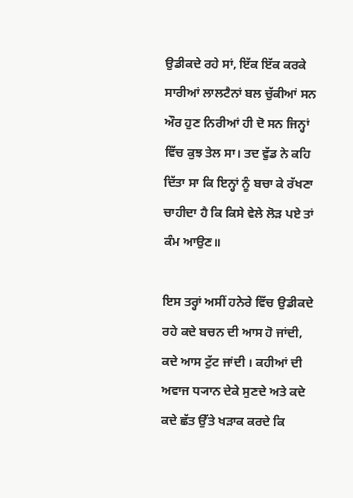ਉਡੀਕਦੇ ਰਹੇ ਸਾਂ, ਇੱਕ ਇੱਕ ਕਰਕੇ ਸਾਰੀਆਂ ਲਾਲਟੈਨਾਂ ਬਲ ਚੁੱਕੀਆਂ ਸਨ ਔਰ ਹੁਣ ਨਿਰੀਆਂ ਹੀ ਦੋ ਸਨ ਜਿਨ੍ਹਾਂ ਵਿੱਚ ਕੁਝ ਤੇਲ ਸਾ। ਤਦ ਵੁੱਡ ਨੇ ਕਹਿ ਦਿੱਤਾ ਸਾ ਕਿ ਇਨ੍ਹਾਂ ਨੂੰ ਬਚਾ ਕੇ ਰੱਖਣਾ ਚਾਹੀਦਾ ਹੈ ਕਿ ਕਿਸੇ ਵੇਲੇ ਲੋੜ ਪਏ ਤਾਂ ਕੰਮ ਆਉਣ॥

ਇਸ ਤਰ੍ਹਾਂ ਅਸੀਂ ਹਨੇਰੇ ਵਿੱਚ ਉਡੀਕਦੇ ਰਹੇ ਕਦੇ ਬਚਨ ਦੀ ਆਸ ਹੋ ਜਾਂਦੀ, ਕਦੇ ਆਸ ਟੁੱਟ ਜਾਂਦੀ । ਕਹੀਆਂ ਦੀ ਅਵਾਜ ਧ੍ਯਾਨ ਦੇਕੇ ਸੁਣਦੇ ਅਤੇ ਕਦੇ ਕਦੇ ਛੱਤ ਉੱਤੇ ਖੜਾਕ ਕਰਦੇ ਕਿ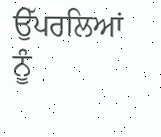ਉੱਪਰਲਿਆਂ ਨੂੰ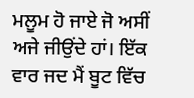ਮਲੂਮ ਹੋ ਜਾਏ ਜੋ ਅਸੀਂ ਅਜੇ ਜੀਉਂਦੇ ਹਾਂ। ਇੱਕ ਵਾਰ ਜਦ ਮੈਂ ਬੂਟ ਵਿੱਚ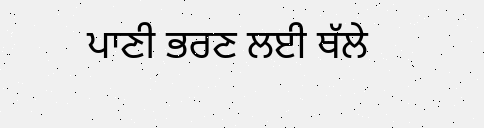ਪਾਣੀ ਭਰਣ ਲਈ ਥੱਲੇ